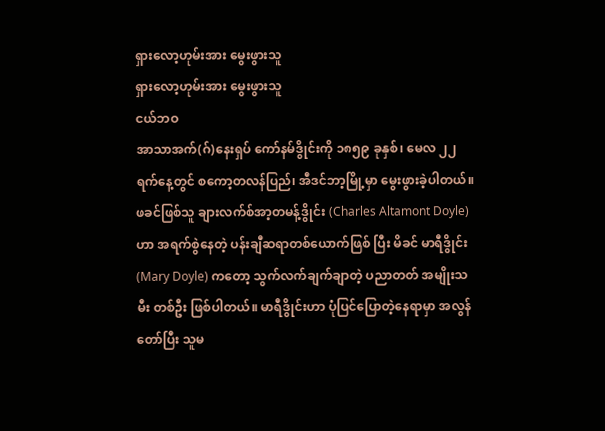ရှားလော့ဟုမ်းအား မွေးဖွားသူ
ရှားလော့ဟုမ်းအား မွေးဖွားသူ
ငယ်ဘဝ
အာသာအက်(ဂ်)နေးရှပ် ကော်နမ်ဒွိုင်းကို ၁၈၅၉ ခုနှစ်၊ မေလ ၂၂ ရက်နေ့တွင် စကော့တလန်ပြည်၊ အီဒင်ဘာ့မြို့မှာ မွေးဖွားခဲ့ပါတယ်။ ဖခင်ဖြစ်သူ ချားလက်စ်အာ့တမန့်ဒွိုင်း (Charles Altamont Doyle)ဟာ အရက်စွဲနေတဲ့ ပန်းချီဆရာတစ်ယောက်ဖြစ် ပြီး မိခင် မာရီဒွိုင်း(Mary Doyle) ကတော့ သွက်လက်ချက်ချာတဲ့ ပညာတတ် အမျိုးသမီး တစ်ဦး ဖြစ်ပါတယ်။ မာရီဒွိုင်းဟာ ပုံပြင်ပြောတဲ့နေရာမှာ အလွန်တော်ပြီး သူမ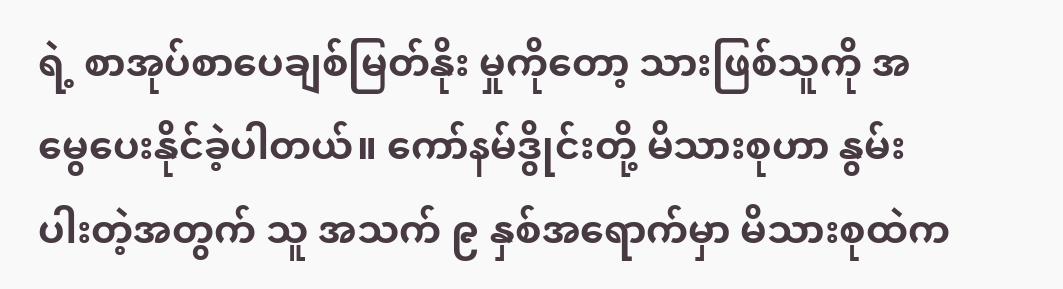ရဲ့ စာအုပ်စာပေချစ်မြတ်နိုး မှုကိုတော့ သားဖြစ်သူကို အမွေပေးနိုင်ခဲ့ပါတယ်။ ကော်နမ်ဒွိုင်းတို့ မိသားစုဟာ နွမ်းပါးတဲ့အတွက် သူ အသက် ၉ နှစ်အရောက်မှာ မိသားစုထဲက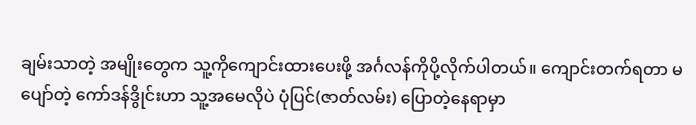ချမ်းသာတဲ့ အမျိုးတွေက သူ့ကိုကျောင်းထားပေးဖို့ အင်္ဂလန်ကိုပို့လိုက်ပါတယ်။ ကျောင်းတက်ရတာ မပျော်တဲ့ ကော်ဒန်ဒွိုင်းဟာ သူ့အမေလိုပဲ ပုံပြင်(ဇာတ်လမ်း) ပြောတဲ့နေရာမှာ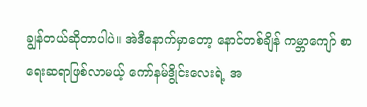ချွန်တယ်ဆိုတာပါပဲ။ အဲဒီနောက်မှာတော့ နောင်တစ်ချိန် ကမ္ဘာကျော် စာရေးဆရာဖြစ်လာမယ့် ကော်နမ်ဒွိုင်းလေးရဲ့ အ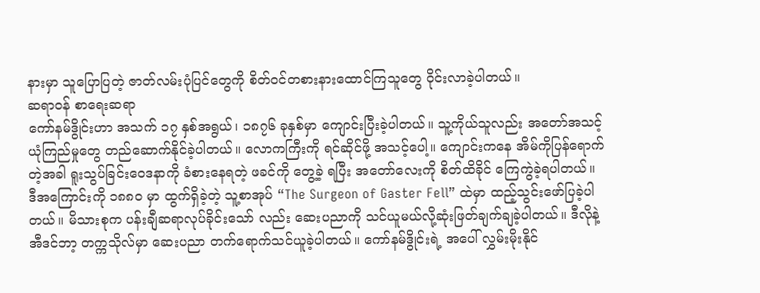နားမှာ သူပြောပြတဲ့ ဇာတ်လမ်းပုံပြင်တွေကို စိတ်ဝင်တစားနားထောင်ကြသူတွေ ဝိုင်းလာခဲ့ပါတယ်။
ဆရာဝန် စာရေးဆရာ
ကော်နမ်ဒွိုင်းဟာ အသက် ၁၇ နှစ်အရွယ်၊ ၁၈၇၆ ခုနှစ်မှာ ကျောင်းပြီးခဲ့ပါတယ်။ သူ့ကိုယ်သူလည်း အတော်အသင့် ယုံကြည်မှုတွေ တည်ဆောက်နိုင်ခဲ့ပါတယ်။ လောကကြီးကို ရင်ဆိုင်ဖို့ အသင့်ပေါ့။ ကျောင်းကနေ အိမ်ကိုပြန်ရောက်တဲ့အခါ ရူးသွပ်ခြင်းဝေဒနာကို ခံစားနေရတဲ့ ဖခင်ကို တွေ့ခဲ့ ရပြီး အတော်လေးကို စိတ်ထိခိုင် ကြေကွဲခဲ့ရပါတယ်။ ဒီအကြောင်းကို ၁၈၈၀ မှာ ထွက်ရှိခဲ့တဲ့ သူ့စာအုပ် “The Surgeon of Gaster Fell” ထဲမှာ ထည့်သွင်းဖော်ပြခဲ့ပါတယ်။ မိသားစုက ပန်းချီဆရာလုပ်ခိုင်းသော် လည်း ဆေးပညာကို သင်ယူမယ်လို့ဆုံးဖြတ်ချက်ချခဲ့ပါတယ်။ ဒီလိုနဲ့ အီဒင်ဘာ့ တက္ကသိုလ်မှာ ဆေးပညာ တက်ရောက်သင်ယူခဲ့ပါတယ်။ ကော်နမ်ဒွိုင်းရဲ့ အပေါ် လွှမ်းမိုးနိုင်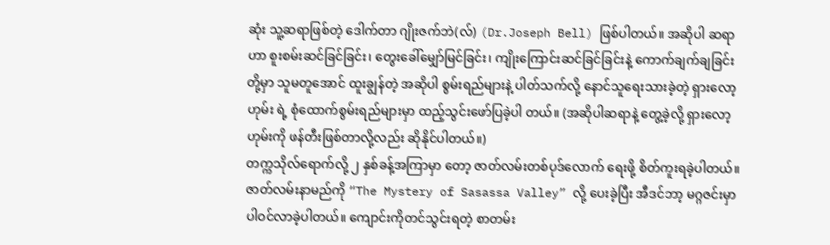ဆုံး သူ့ဆရာဖြစ်တဲ့ ဒေါက်တာ ဂျိုးဇက်ဘဲ(လ်) (Dr.Joseph Bell) ဖြစ်ပါတယ်။ အဆိုပါ ဆရာဟာ စူးစမ်းဆင်ခြင်ခြင်း၊ တွေးခေါ်မျှော်မြင်ခြင်း၊ ကျိုးကြောင်းဆင်ခြင်ခြင်းနဲ့ ကောက်ချက်ချခြင်းတို့မှာ သူမတူအောင် ထူးချွန်တဲ့ အဆိုပါ စွမ်းရည်များနဲ့ ပါတ်သက်လို့ နောင်သူရေးသားခဲ့တဲ့ ရှားလော့ဟုမ်း ရဲ့ စုံထောက်စွမ်းရည်များမှာ ထည့်သွင်းဖော်ပြခဲ့ပါ တယ်။ (အဆိုပါဆရာနဲ့ တွေ့ခဲ့လို့ ရှားလော့ဟုမ်းကို ဖန်တီးဖြစ်တာလို့လည်း ဆိုနိုင်ပါတယ်။)
တက္ကသိုလ်ရောက်လို့ ၂ နှစ်ခန့်အကြာမှာ တော့ ဇာတ်လမ်းတစ်ပုဒ်လောက် ရေးဖို့ စိတ်ကူးရခဲ့ပါတယ်။ ဇာတ်လမ်းနာမည်ကို “The Mystery of Sasassa Valley” လို့ ပေးခဲ့ပြီး အီဒင်ဘာ့ မဂ္ဂဇင်းမှာ ပါဝင်လာခဲ့ပါတယ်။ ကျောင်းကိုတင်သွင်းရတဲ့ စာတမ်း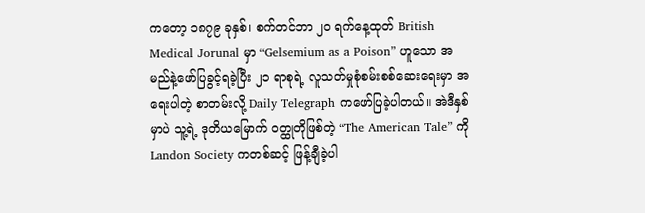ကတော့ ၁၈၇၉ ခုနှစ်၊ စက်တင်ဘာ ၂၀ ရက်နေ့ထုတ် British Medical Jorunal မှာ “Gelsemium as a Poison” ဟူသော အမည်နဲ့ဖော်ပြခွင့်ရခဲ့ပြီး ၂၁ ရာစုရဲ့ လူသတ်မှုစုံစမ်းစစ်ဆေးရေးမှာ အရေးပါတဲ့ စာတမ်းလို့ Daily Telegraph ကဖော်ပြခဲ့ပါတယ်။ အဲဒီနှစ်မှာပဲ သူ့ရဲ့ ဒုတိယမြောက် ဝတ္ထုတိုဖြစ်တဲ့ “The American Tale” ကို Landon Society ကတစ်ဆင့် ဖြန့်ချီခဲ့ပါ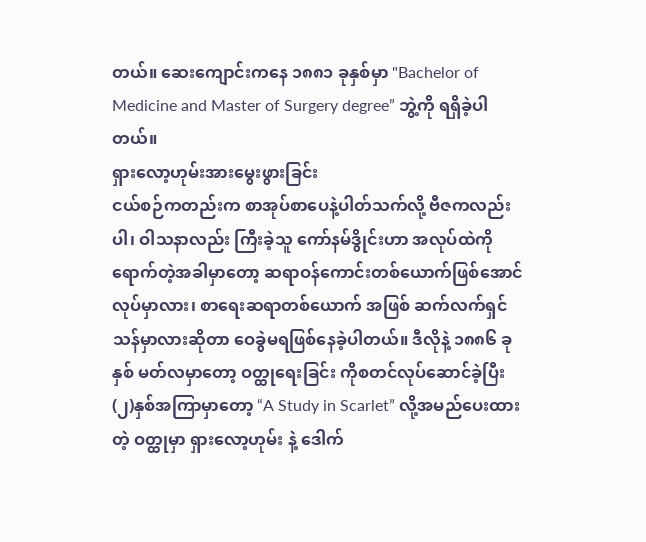တယ်။ ဆေးကျောင်းကနေ ၁၈၈၁ ခုနှစ်မှာ "Bachelor of Medicine and Master of Surgery degree” ဘွဲ့ကို ရရှိခဲ့ပါတယ်။
ရှားလော့ဟုမ်းအားမွေးဖွားခြင်း
ငယ်စဉ်ကတည်းက စာအုပ်စာပေနဲ့ပါတ်သက်လို့ ဗီဇကလည်းပါ၊ ဝါသနာလည်း ကြီးခဲ့သူ ကော်နမ်ဒွိုင်းဟာ အလုပ်ထဲကိုရောက်တဲ့အခါမှာတော့ ဆရာဝန်ကောင်းတစ်ယောက်ဖြစ်အောင်လုပ်မှာလား၊ စာရေးဆရာတစ်ယောက် အဖြစ် ဆက်လက်ရှင်သန်မှာလားဆိုတာ ဝေခွဲမရဖြစ်နေခဲ့ပါတယ်။ ဒီလိုနဲ့ ၁၈၈၆ ခုနှစ် မတ်လမှာတော့ ဝတ္ထုရေးခြင်း ကိုစတင်လုပ်ဆောင်ခဲ့ပြီး (၂)နှစ်အကြာမှာတော့ “A Study in Scarlet” လို့အမည်ပေးထားတဲ့ ဝတ္ထုမှာ ရှားလော့ဟုမ်း နဲ့ ဒေါက်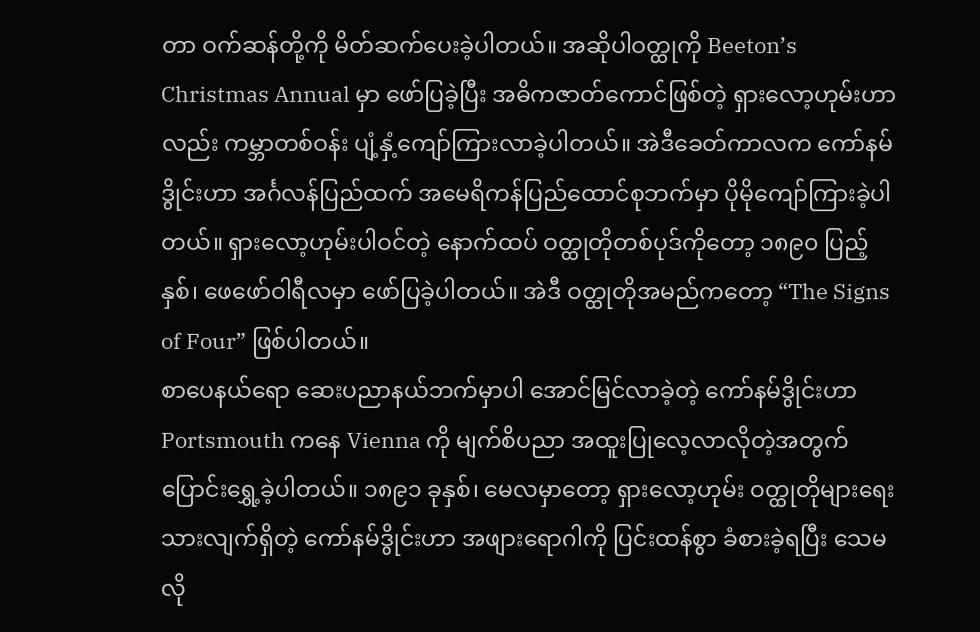တာ ဝက်ဆန်တို့ကို မိတ်ဆက်ပေးခဲ့ပါတယ်။ အဆိုပါဝတ္ထုကို Beeton’s Christmas Annual မှာ ဖော်ပြခဲ့ပြီး အဓိကဇာတ်ကောင်ဖြစ်တဲ့ ရှားလော့ဟုမ်းဟာလည်း ကမ္ဘာတစ်ဝန်း ပျံ့နှံ့ကျော်ကြားလာခဲ့ပါတယ်။ အဲဒီခေတ်ကာလက ကော်နမ်ဒွိုင်းဟာ အင်္ဂလန်ပြည်ထက် အမေရိကန်ပြည်ထောင်စုဘက်မှာ ပိုမိုကျော်ကြားခဲ့ပါတယ်။ ရှားလော့ဟုမ်းပါဝင်တဲ့ နောက်ထပ် ဝတ္ထုတိုတစ်ပုဒ်ကိုတော့ ၁၈၉၀ ပြည့်နှစ်၊ ဖေဖော်ဝါရီလမှာ ဖော်ပြခဲ့ပါတယ်။ အဲဒီ ဝတ္ထုတိုအမည်ကတော့ “The Signs of Four” ဖြစ်ပါတယ်။
စာပေနယ်ရော ဆေးပညာနယ်ဘက်မှာပါ အောင်မြင်လာခဲ့တဲ့ ကော်နမ်ဒွိုင်းဟာ Portsmouth ကနေ Vienna ကို မျက်စိပညာ အထူးပြုလေ့လာလိုတဲ့အတွက် ပြောင်းရွှေ့ခဲ့ပါတယ်။ ၁၈၉၁ ခုနှစ်၊ မေလမှာတော့ ရှားလော့ဟုမ်း ဝတ္ထုတိုများရေးသားလျက်ရှိတဲ့ ကော်နမ်ဒွိုင်းဟာ အဖျားရောဂါကို ပြင်းထန်စွာ ခံစားခဲ့ရပြီး သေမလို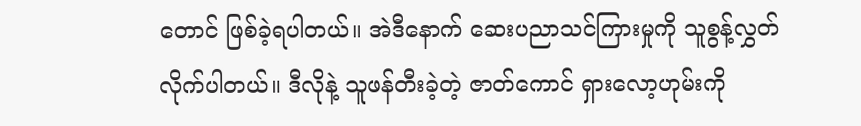တောင် ဖြစ်ခဲ့ရပါတယ်။ အဲဒီနောက် ဆေးပညာသင်ကြားမှုကို သူစွန့်လွှတ်လိုက်ပါတယ်။ ဒီလိုနဲ့ သူဖန်တီးခဲ့တဲ့ ဇာတ်ကောင် ရှားလော့ဟုမ်းကို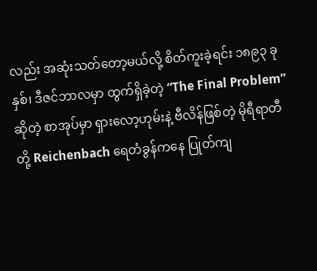လည်း အဆုံးသတ်တော့မယ်လို့ စိတ်ကူးခဲ့ရင်း ၁၈၉၃ ခုနှစ်၊ ဒီဇင်ဘာလမှာ ထွက်ရှိခဲ့တဲ့ “The Final Problem” ဆိုတဲ့ စာအုပ်မှာ ရှားလော့ဟုမ်းနဲ့ ဗီလိန်ဖြစ်တဲ့ မိုရီရာတီတို့ Reichenbach ရေတံခွန်ကနေ ပြုတ်ကျ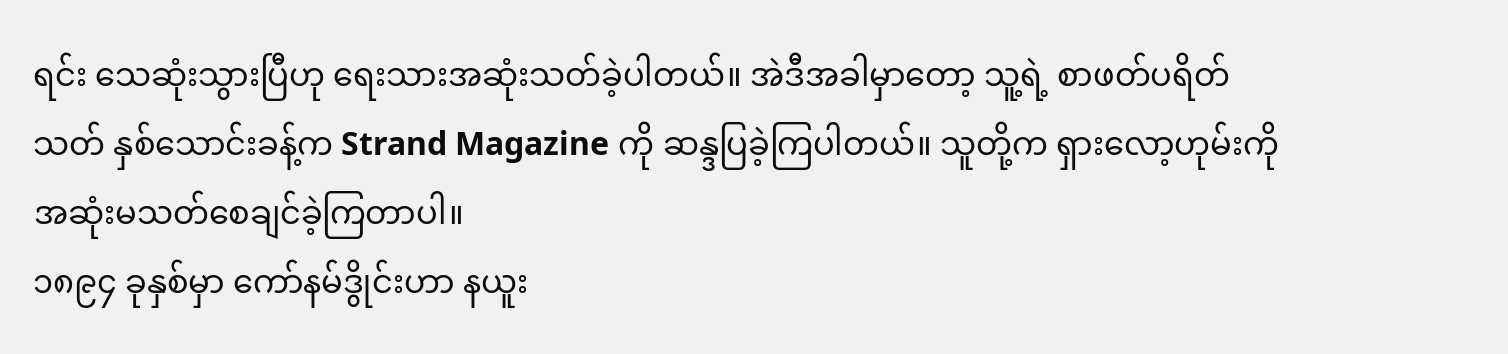ရင်း သေဆုံးသွားပြီဟု ရေးသားအဆုံးသတ်ခဲ့ပါတယ်။ အဲဒီအခါမှာတော့ သူ့ရဲ့ စာဖတ်ပရိတ်သတ် နှစ်သောင်းခန့်က Strand Magazine ကို ဆန္ဒပြခဲ့ကြပါတယ်။ သူတို့က ရှားလော့ဟုမ်းကို အဆုံးမသတ်စေချင်ခဲ့ကြတာပါ။
၁၈၉၄ ခုနှစ်မှာ ကော်နမ်ဒွိုင်းဟာ နယူး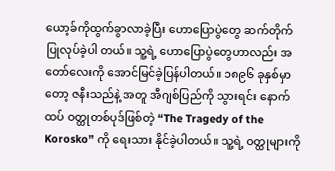ယော့ခ်ကိုထွက်ခွာလာခဲ့ပြီး ဟောပြောပွဲတွေ ဆက်တိုက်ပြုလုပ်ခဲ့ပါ တယ်။ သူ့ရဲ့ ဟောပြောပွဲတွေဟာလည်း အတော်လေးကို အောင်မြင်ခဲ့ပြန်ပါတယ်။ ၁၈၉၆ ခုနှစ်မှာတော့ ဇနီးသည်နဲ့ အတူ အီဂျစ်ပြည်ကို သွားရင်း နောက်ထပ် ဝတ္ထုတစ်ပုဒ်ဖြစ်တဲ့ “The Tragedy of the Korosko” ကို ရေးသား နိုင်ခဲ့ပါတယ်။ သူ့ရဲ့ ဝတ္ထုများကို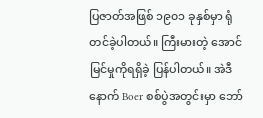ပြဇာတ်အဖြစ် ၁၉၀၁ ခုနှစ်မှာ ရုံတင်ခဲ့ပါတယ်။ ကြီးမားတဲ့ အောင်မြင်မှုကိုရရှိခဲ့ ပြန်ပါတယ်။ အဲဒီနောက် Boer စစ်ပွဲအတွင်းမှာ ဘော်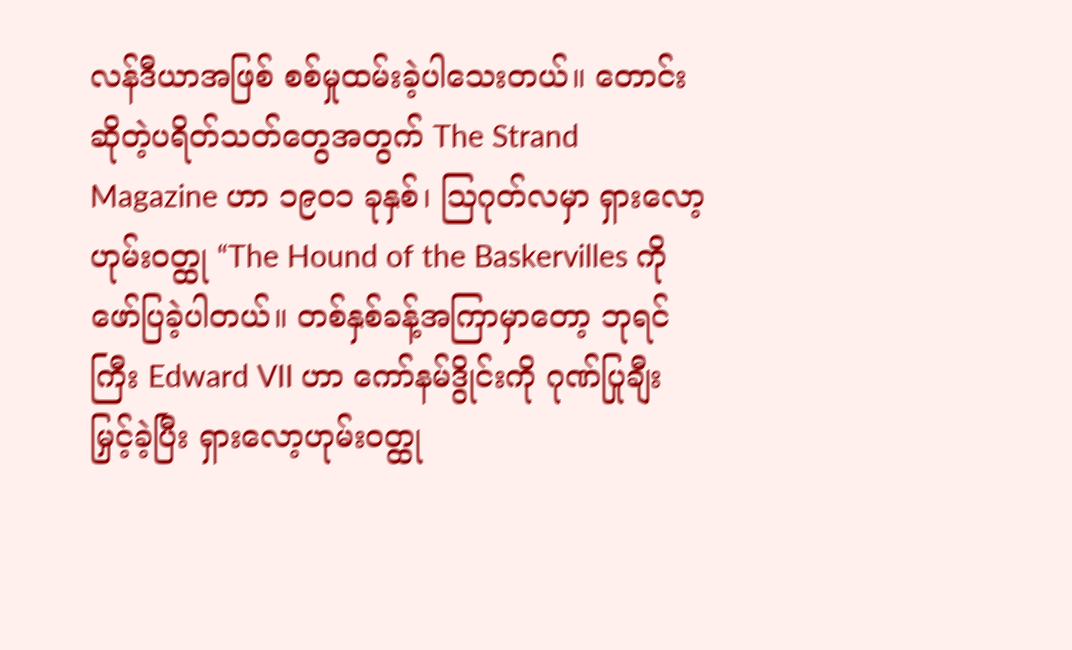လန်ဒီယာအဖြစ် စစ်မှုထမ်းခဲ့ပါသေးတယ်။ တောင်းဆိုတဲ့ပရိတ်သတ်တွေအတွက် The Strand Magazine ဟာ ၁၉၀၁ ခုနှစ်၊ သြဂုတ်လမှာ ရှားလော့ဟုမ်းဝတ္ထု “The Hound of the Baskervilles ကို ဖော်ပြခဲ့ပါတယ်။ တစ်နှစ်ခန့်အကြာမှာတော့ ဘုရင်ကြီး Edward VII ဟာ ကော်နမ်ဒွိုင်းကို ဂုဏ်ပြုချီးမြှင့်ခဲ့ပြီး ရှားလော့ဟုမ်းဝတ္ထု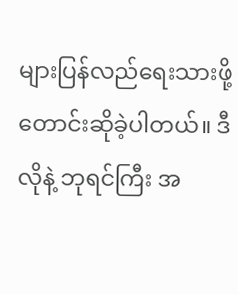များပြန်လည်ရေးသားဖို့ တောင်းဆိုခဲ့ပါတယ်။ ဒီလိုနဲ့ ဘုရင်ကြီး အ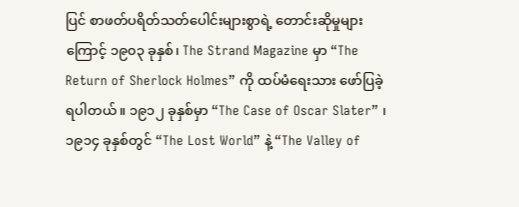ပြင် စာဖတ်ပရိတ်သတ်ပေါင်းများစွာရဲ့ တောင်းဆိုမှုများကြောင့် ၁၉၀၃ ခုနှစ်၊ The Strand Magazine မှာ “The Return of Sherlock Holmes” ကို ထပ်မံရေးသား ဖော်ပြခဲ့ရပါတယ်။ ၁၉၁၂ ခုနှစ်မှာ “The Case of Oscar Slater” ၊ ၁၉၁၄ ခုနှစ်တွင် “The Lost World” နဲ့ “The Valley of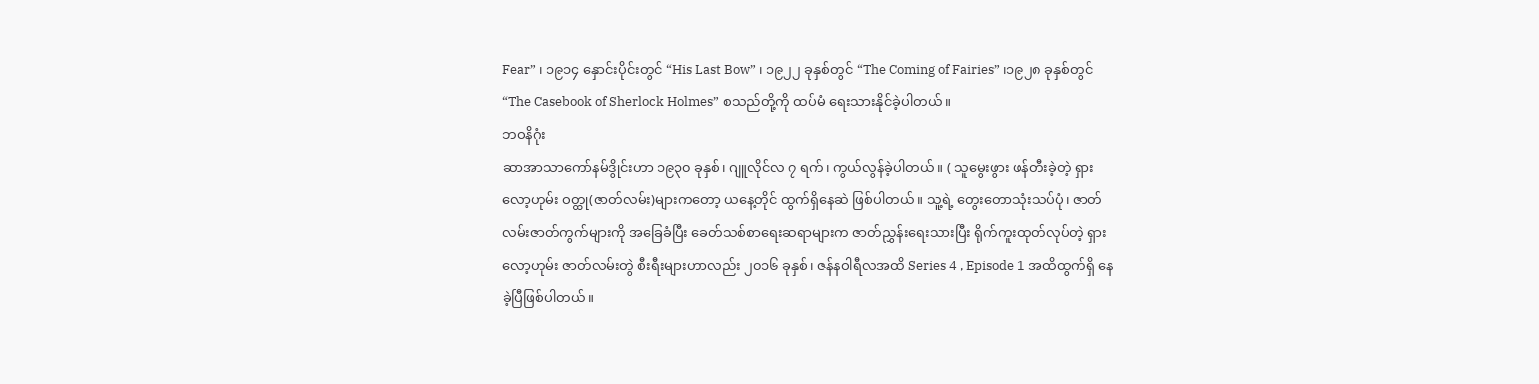Fear” ၊ ၁၉၁၄ နှောင်းပိုင်းတွင် “His Last Bow” ၊ ၁၉၂၂ ခုနှစ်တွင် “The Coming of Fairies” ၊၁၉၂၈ ခုနှစ်တွင် “The Casebook of Sherlock Holmes” စသည်တို့ကို ထပ်မံ ရေးသားနိုင်ခဲ့ပါတယ်။
ဘဝနိဂုံး
ဆာအာသာကော်နမ်ဒွိုင်းဟာ ၁၉၃၀ ခုနှစ်၊ ဂျူလိုင်လ ၇ ရက်၊ ကွယ်လွန်ခဲ့ပါတယ်။ ( သူမွေးဖွား ဖန်တီးခဲ့တဲ့ ရှားလော့ဟုမ်း ဝတ္ထု(ဇာတ်လမ်း)များကတော့ ယနေ့တိုင် ထွက်ရှိနေဆဲ ဖြစ်ပါတယ်။ သူ့ရဲ့ တွေးတောသုံးသပ်ပုံ၊ ဇာတ်လမ်းဇာတ်ကွက်များကို အခြေခံပြီး ခေတ်သစ်စာရေးဆရာများက ဇာတ်ညွှန်းရေးသားပြီး ရိုက်ကူးထုတ်လုပ်တဲ့ ရှားလော့ဟုမ်း ဇာတ်လမ်းတွဲ စီးရီးများဟာလည်း ၂၀၁၆ ခုနှစ်၊ ဇန်နဝါရီလအထိ Series 4 , Episode 1 အထိထွက်ရှိ နေခဲ့ပြီဖြစ်ပါတယ်။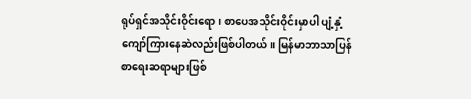ရုပ်ရှင်အသိုင်းဝိုင်းရော၊ စာပေအသိုင်းဝိုင်းမှာပါ ပျံ့နှံ့ကျော်ကြားနေဆဲလည်းဖြစ်ပါတယ်။ မြန်မာဘာသာပြန် စာရေးဆရာများဖြစ်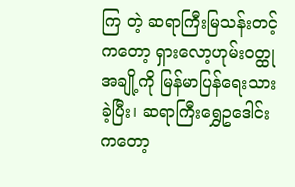ကြ တဲ့ ဆရာကြီးမြသန်းတင့်ကတော့ ရှားလော့ဟုမ်းဝတ္ထုအချို့ကို မြန်မာပြန်ရေးသားခဲ့ပြီး၊ ဆရာကြီးရွှေဥဒေါင်းကတော့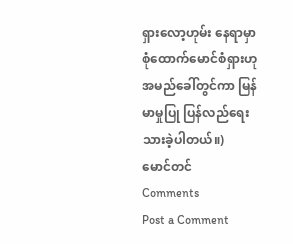ရှားလော့ဟုမ်း နေရာမှာ စုံထောက်မောင်စံရှားဟု အမည်ခေါ်တွင်ကာ မြန်မာမှုပြု ပြန်လည်ရေးသားခဲ့ပါတယ်။)
မောင်တင်
Comments
Post a Comment